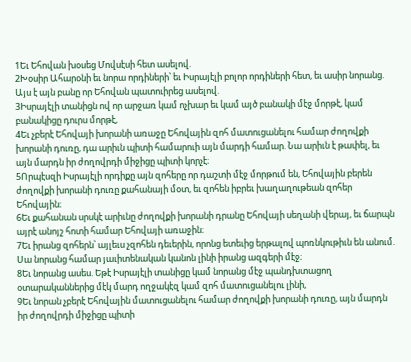1Եւ Եհովան խօսեց Մովսէսի հետ ասելով.
2Խօսիր Ահարօնի եւ նորա որդիների՝ եւ Իսրայէլի բոլոր որդիների հետ, եւ ասիր նորանց. Այս է այն բանը որ Եհովան պատուիրեց ասելով.
3Իսրայէլի տանիցն ով որ արջառ կամ ոչխար եւ կամ այծ բանակի մէջ մորթէ, կամ բանակիցը դուրս մորթէ,
4Եւ չբերէ Եհովայի խորանի առաջը Եհովային զոհ մատուցանելու համար ժողովքի խորանի դուռը, դա արիւն պիտի համարուի այն մարդի համար. Նա արիւն է թափել, եւ այն մարդն իր ժողովրդի միջիցը պիտի կորչէ։
5Որպէսզի Իսրայէլի որդիքը այն զոհերը որ դաշտի մէջ մորթում են, Եհովային բերեն ժողովքի խորանի դուռը քահանայի մօտ, եւ զոհեն իբրեւ խաղաղութեան զոհեր Եհովային։
6Եւ քահանան սրսկէ արիւնը ժողովքի խորանի դրանը Եհովայի սեղանի վերայ, եւ ճարպն այրէ անոյշ հոտի համար Եհովայի առաջին։
7Եւ իրանց զոհերն՝ այլեւս չզոհեն դեւերին, որոնց ետեւից երթալով պոռնկութիւն են անում. Սա նորանց համար յաւիտենական կանոն լինի իրանց ազգերի մէջ։
8Եւ նորանց ասես. Եթէ Իսրայէլի տանիցը կամ նորանց մէջ պանդխտացող օտարականներից մէկ մարդ ողջակէզ կամ զոհ մատուցանելու լինի,
9Եւ նորան չբերէ Եհովային մատուցանելու համար ժողովքի խորանի դուռը, այն մարդն իր ժողովրդի միջիցը պիտի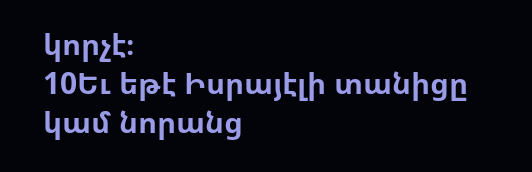կորչէ։
10Եւ եթէ Իսրայէլի տանիցը կամ նորանց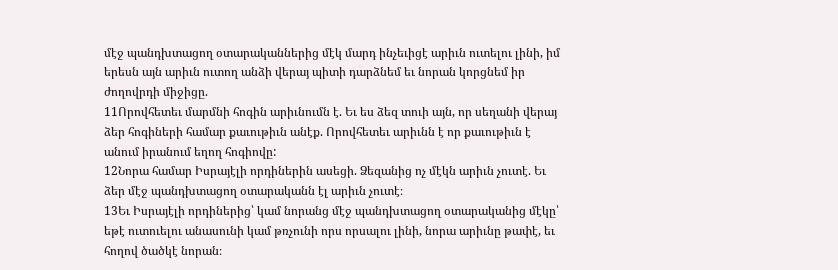մէջ պանդխտացող օտարականներից մէկ մարդ ինչեւիցէ արիւն ուտելու լինի, իմ երեսն այն արիւն ուտող անձի վերայ պիտի դարձնեմ եւ նորան կորցնեմ իր ժողովրդի միջիցը.
11Որովհետեւ մարմնի հոգին արիւնումն է. Եւ ես ձեզ տուի այն, որ սեղանի վերայ ձեր հոգիների համար քաւութիւն անէք. Որովհետեւ արիւնն է որ քաւութիւն է անում իրանում եղող հոգիովը:
12Նորա համար Իսրայէլի որդիներին ասեցի. Ձեզանից ոչ մէկն արիւն չուտէ. Եւ ձեր մէջ պանդխտացող օտարականն էլ արիւն չուտէ։
13Եւ Իսրայէլի որդիներից՝ կամ նորանց մէջ պանդխտացող օտարականից մէկը՝ եթէ ուտուելու անասունի կամ թռչունի որս որսալու լինի, նորա արիւնը թափէ, եւ հողով ծածկէ նորան։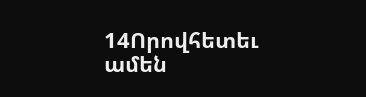14Որովհետեւ ամեն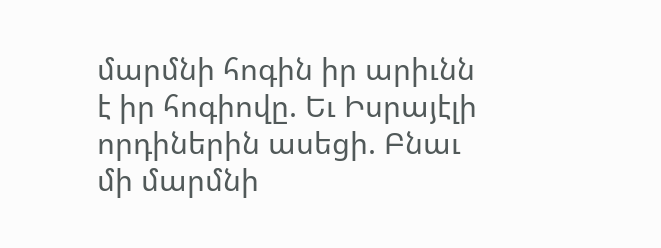մարմնի հոգին իր արիւնն է իր հոգիովը. Եւ Իսրայէլի որդիներին ասեցի. Բնաւ մի մարմնի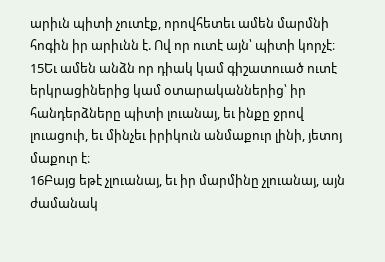արիւն պիտի չուտէք, որովհետեւ ամեն մարմնի հոգին իր արիւնն է. Ով որ ուտէ այն՝ պիտի կորչէ։
15Եւ ամեն անձն որ դիակ կամ գիշատուած ուտէ երկրացիներից կամ օտարականներից՝ իր հանդերձները պիտի լուանայ, եւ ինքը ջրով լուացուի, եւ մինչեւ իրիկուն անմաքուր լինի, յետոյ մաքուր է։
16Բայց եթէ չլուանայ, եւ իր մարմինը չլուանայ, այն ժամանակ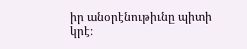իր անօրէնութիւնը պիտի կրէ։